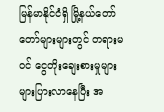မြန်မာနိုင်ငံရှိ မြို့နယ်တော်တော်များများတွင် တရားမဝင် ငွေတိုးချေးစားမှုများ များပြားလာနေပြီး အ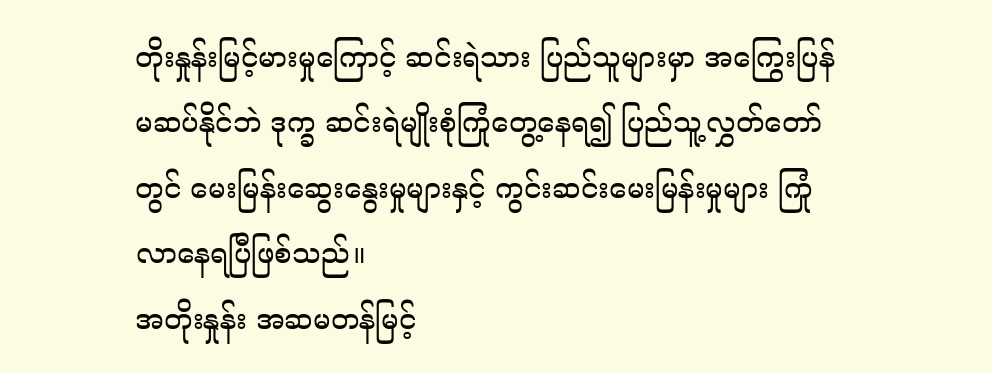တိုးနှုန်းမြင့်မားမှုကြောင့် ဆင်းရဲသား ပြည်သူများမှာ အကြွေးပြန်မဆပ်နိုင်ဘဲ ဒုက္ခ ဆင်းရဲမျိုးစုံကြုံတွေ့နေရ၍ ပြည်သူ့လွှတ်တော်တွင် မေးမြန်းဆွေးနွေးမှုများနှင့် ကွင်းဆင်းမေးမြန်းမှုများ ကြုံလာနေရပြီဖြစ်သည်။
အတိုးနှုန်း အဆမတန်မြင့်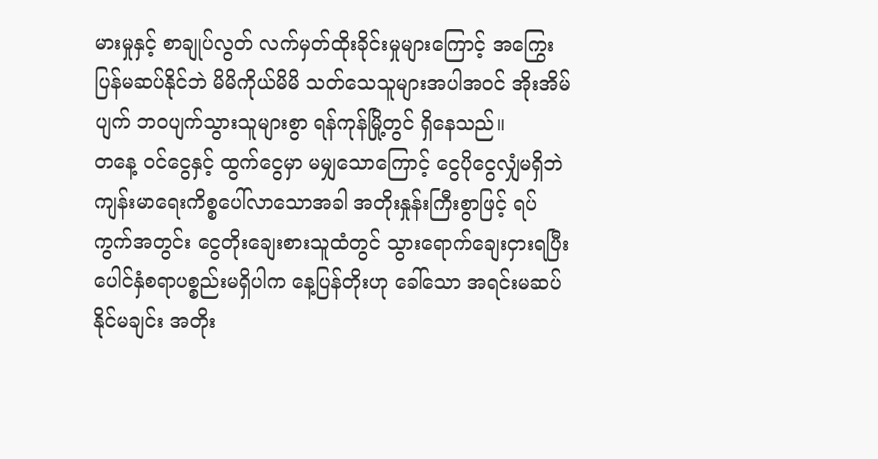မားမှုနှင့် စာချုပ်လွတ် လက်မှတ်ထိုးခိုင်းမှုများကြောင့် အကြွေးပြန်မဆပ်နိုင်ဘဲ မိမိကိုယ်မိမိ သတ်သေသူများအပါအဝင် အိုးအိမ်ပျက် ဘဝပျက်သွားသူများစွာ ရန်ကုန်မြို့တွင် ရှိနေသည်။
တနေ့ ဝင်ငွေနှင့် ထွက်ငွေမှာ မမျှသောကြောင့် ငွေပိုငွေလျှံမရှိဘဲ ကျန်းမာရေးကိစ္စပေါ်လာသောအခါ အတိုးနှုန်းကြီးစွာဖြင့် ရပ်ကွက်အတွင်း ငွေတိုးချေးစားသူထံတွင် သွားရောက်ချေးငှားရပြီး ပေါင်နှံစရာပစ္စည်းမရှိပါက နေ့ပြန်တိုးဟု ခေါ်သော အရင်းမဆပ်နိုင်မချင်း အတိုး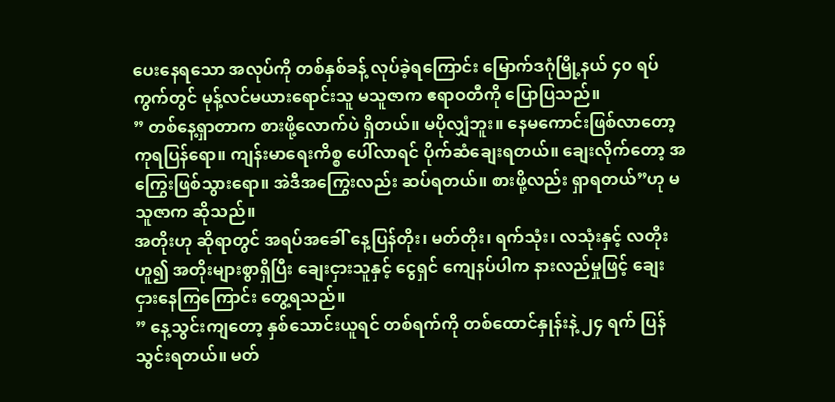ပေးနေရသော အလုပ်ကို တစ်နှစ်ခန့် လုပ်ခဲ့ရကြောင်း မြောက်ဒဂုံမြို့နယ် ၄၀ ရပ်ကွက်တွင် မုန့်လင်မယားရောင်းသူ မသူဇာက ဧရာဝတီကို ပြောပြသည်။
” တစ်နေ့ရှာတာက စားဖို့လောက်ပဲ ရှိတယ်။ မပိုလျှံဘူး။ နေမကောင်းဖြစ်လာတော့ ကုရပြန်ရော။ ကျန်းမာရေးကိစ္စ ပေါ်လာရင် ပိုက်ဆံချေးရတယ်။ ချေးလိုက်တော့ အကြွေးဖြစ်သွားရော။ အဲဒီအကြွေးလည်း ဆပ်ရတယ်။ စားဖို့လည်း ရှာရတယ်”ဟု မသူဇာက ဆိုသည်။
အတိုးဟု ဆိုရာတွင် အရပ်အခေါ် နေ့ပြန်တိုး၊ မတ်တိုး၊ ရက်သုံး၊ လသုံးနှင့် လတိုးဟူ၍ အတိုးများစွာရှိပြီး ချေးငှားသူနှင့် ငွေရှင် ကျေနပ်ပါက နားလည်မှုဖြင့် ချေးငှားနေကြကြောင်း တွေ့ရသည်။
” နေ့သွင်းကျတော့ နှစ်သောင်းယူရင် တစ်ရက်ကို တစ်ထောင်နှုန်းနဲ့ ၂၄ ရက် ပြန်သွင်းရတယ်။ မတ်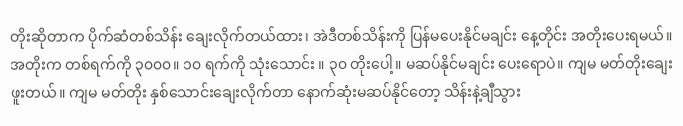တိုးဆိုတာက ပိုက်ဆံတစ်သိန်း ချေးလိုက်တယ်ထား၊ အဲဒီတစ်သိန်းကို ပြန်မပေးနိုင်မချင်း နေ့တိုင်း အတိုးပေးရမယ်။ အတိုးက တစ်ရက်ကို ၃၀၀၀။ ၁၀ ရက်ကို သုံးသောင်း ။ ၃၀ တိုးပေါ့။ မဆပ်နိုင်မချင်း ပေးရောပဲ။ ကျမ မတ်တိုးချေးဖူးတယ်။ ကျမ မတ်တိုး နှစ်သောင်းချေးလိုက်တာ နောက်ဆုံးမဆပ်နိုင်တော့ သိန်းနဲ့ချီသွား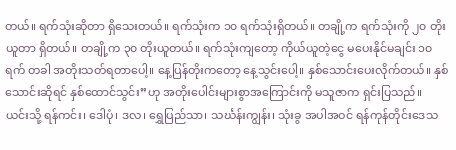တယ်။ ရက်သုံးဆိုတာ ရှိသေးတယ်။ ရက်သုံးက ၁၀ ရက်သုံးရှိတယ်။ တချို့က ရက်သုံးကို ၂၀ တိုးယူတာ ရှိတယ်။ တချို့က ၃၀ တိုးယူတယ်။ ရက်သုံးကျတော့ ကိုယ်ယူတဲ့ငွေ မပေးနိုင်မချင်း ၁၀ ရက် တခါ အတိုးသတ်ရတာပေါ့။ နေ့ပြန်တိုးကတော့ နေ့သွင်းပေါ့။ နှစ်သောင်းပေးလိုက်တယ်။ နှစ်သောင်းဆိုရင် နှစ်ထောင်သွင်း”ဟု အတိုးပေါင်းများစွာအကြောင်းကို မသူဇာက ရှင်းပြသည်။
ယင်းသို့ ရန်ကင်း၊ ဒေါပုံ၊ ဒလ၊ ရွှေပြည်သာ၊ သင်္ဃန်းကျွန်း၊ သုံးခွ အပါအဝင် ရန်ကုန်တိုင်းဒေသ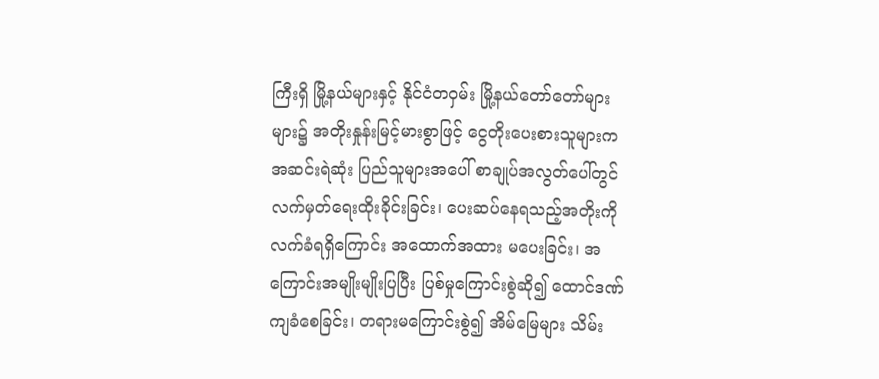ကြီးရှိ မြို့နယ်များနှင့် နိုင်ငံတဝှမ်း မြို့နယ်တော်တော်များများ၌ အတိုးနှုန်းမြင့်မားစွာဖြင့် ငွေတိုးပေးစားသူများက အဆင်းရဲဆုံး ပြည်သူများအပေါ် စာချုပ်အလွတ်ပေါ်တွင် လက်မှတ်ရေးထိုးခိုင်းခြင်း၊ ပေးဆပ်နေရသည့်အတိုးကို လက်ခံရရှိကြောင်း အထောက်အထား မပေးခြင်း၊ အကြောင်းအမျိုးမျိုးပြပြီး ပြစ်မှုကြောင်းစွဲဆို၍ ထောင်ဒဏ်ကျခံစေခြင်း၊ တရားမကြောင်းစွဲ၍ အိမ်မြေများ သိမ်း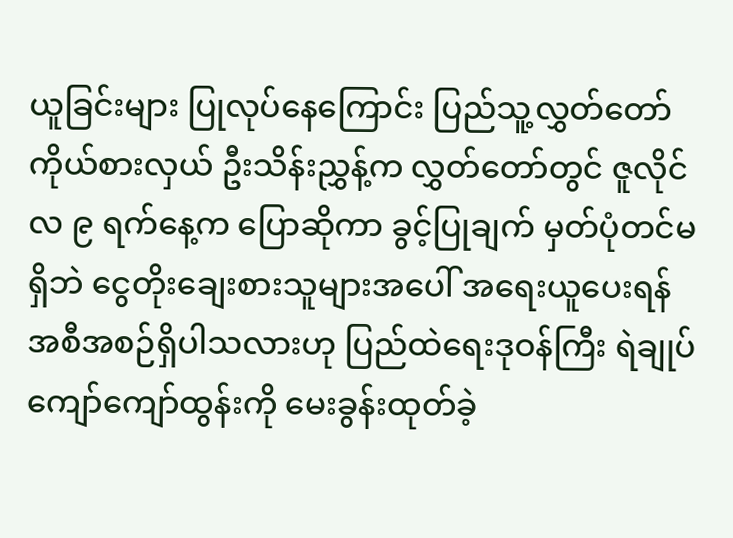ယူခြင်းများ ပြုလုပ်နေကြောင်း ပြည်သူ့လွှတ်တော် ကိုယ်စားလှယ် ဦးသိန်းညွှန့်က လွှတ်တော်တွင် ဇူလိုင်လ ၉ ရက်နေ့က ပြောဆိုကာ ခွင့်ပြုချက် မှတ်ပုံတင်မရှိဘဲ ငွေတိုးချေးစားသူများအပေါ် အရေးယူပေးရန် အစီအစဉ်ရှိပါသလားဟု ပြည်ထဲရေးဒုဝန်ကြီး ရဲချုပ်ကျော်ကျော်ထွန်းကို မေးခွန်းထုတ်ခဲ့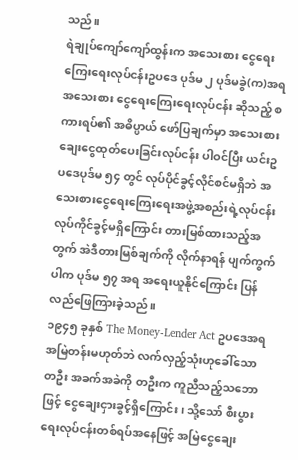သည်။
ရဲချုပ်ကျော်ကျော်ထွန်းက အသေးစား ငွေရေးကြေးရေးလုပ်ငန်းဥပဒေ ပုဒ်မ ၂ ပုဒ်မခွဲ(က)အရ အသေးစား ငွေရေးကြေးရေးလုပ်ငန်း ဆိုသည့် စကားရပ်၏ အဓိပ္ပာယ် ဖော်ပြချက်မှာ အသေးစား ချေးငွေထုတ်ပေးခြင်းလုပ်ငန်း ပါဝင်ပြီး ယင်းဥပဒေပုဒ်မ ၅၄ တွင် လုပ်ပိုင်ခွင့်လိုင်စင်မရှိဘဲ အသေးစားငွေရေးကြေးရေးအဖွဲ့အစည်းရဲ့လုပ်ငန်း လုပ်ကိုင်ခွင့်မရှိကြောင်း တားမြစ်ထားသည့်အတွက် အဲဒီတားမြစ်ချက်ကို လိုက်နာရန် ပျက်ကွက်ပါက ပုဒ်မ ၅၇ အရ အရေးယူနိုင်ကြောင်း ပြန်လည်ဖြေကြားခဲ့သည်။
၁၉၄၅ ခုနှစ် The Money-Lender Act ဥပဒေအရ အမြဲတန်းမဟုတ်ဘဲ လက်လှည့်သုံးဟုခေါ်သော တဦး အခက်အခဲကို တဦးက ကူညီသည့်သဘောဖြင့် ငွေချေးငှားခွင့်ရှိကြောင်း၊ သို့သော် စီးပွားရေးလုပ်ငန်းတစ်ရပ်အနေဖြင့် အမြဲငွေချေး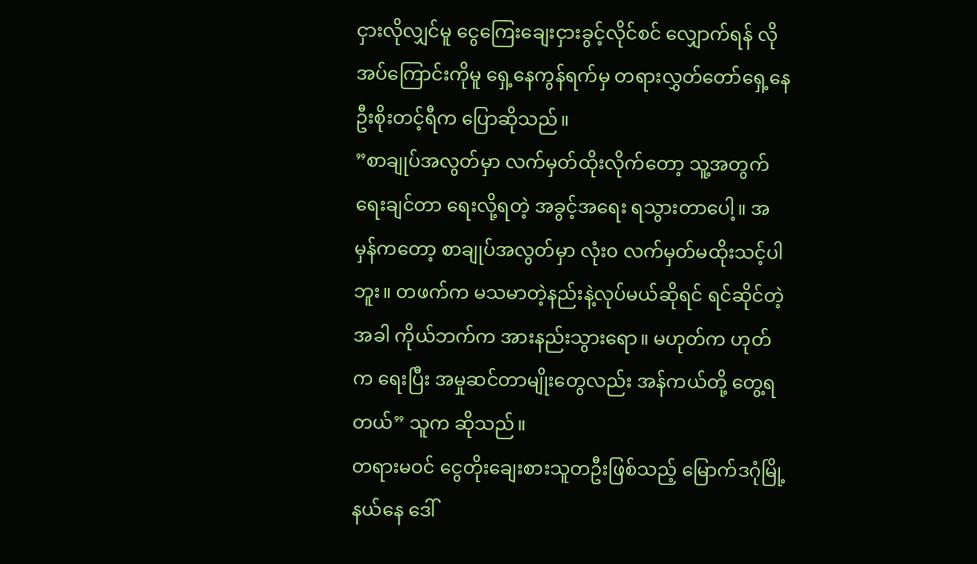ငှားလိုလျှင်မူ ငွေကြေးချေးငှားခွင့်လိုင်စင် လျှောက်ရန် လိုအပ်ကြောင်းကိုမူ ရှေ့နေကွန်ရက်မှ တရားလွှတ်တော်ရှေ့နေ ဦးစိုးတင့်ရီက ပြောဆိုသည်။
”စာချုပ်အလွတ်မှာ လက်မှတ်ထိုးလိုက်တော့ သူ့အတွက်ရေးချင်တာ ရေးလို့ရတဲ့ အခွင့်အရေး ရသွားတာပေါ့။ အမှန်ကတော့ စာချုပ်အလွတ်မှာ လုံး၀ လက်မှတ်မထိုးသင့်ပါဘူး။ တဖက်က မသမာတဲ့နည်းနဲ့လုပ်မယ်ဆိုရင် ရင်ဆိုင်တဲ့အခါ ကိုယ်ဘက်က အားနည်းသွားရော။ မဟုတ်က ဟုတ်က ရေးပြီး အမှုဆင်တာမျိုးတွေလည်း အန်ကယ်တို့ တွေ့ရတယ်” သူက ဆိုသည်။
တရားမဝင် ငွေတိုးချေးစားသူတဦးဖြစ်သည့် မြောက်ဒဂုံမြို့နယ်နေ ဒေါ်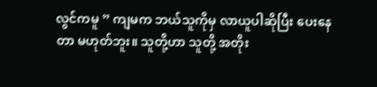လွင်ကမူ ” ကျမက ဘယ်သူကိုမှ လာယူပါဆိုပြီး ပေးနေတာ မဟုတ်ဘူး။ သူတို့ဟာ သူတို့ အတိုး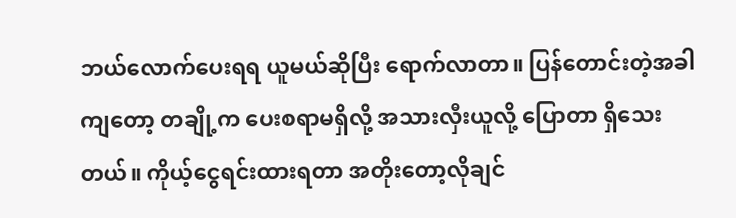ဘယ်လောက်ပေးရရ ယူမယ်ဆိုပြီး ရောက်လာတာ။ ပြန်တောင်းတဲ့အခါကျတော့ တချို့က ပေးစရာမရှိလို့ အသားလှီးယူလို့ ပြောတာ ရှိသေးတယ်။ ကိုယ့်ငွေရင်းထားရတာ အတိုးတော့လိုချင်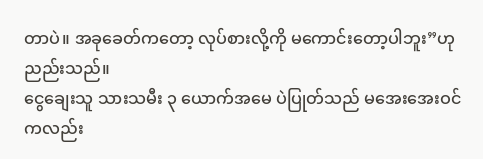တာပဲ။ အခုခေတ်ကတော့ လုပ်စားလို့ကို မကောင်းတော့ပါဘူး”ဟု ညည်းသည်။
ငွေချေးသူ သားသမီး ၃ ယောက်အမေ ပဲပြုတ်သည် မအေးအေးဝင်ကလည်း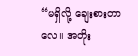“မရှိလို့ ချေးစားတာလေ။ အတိုး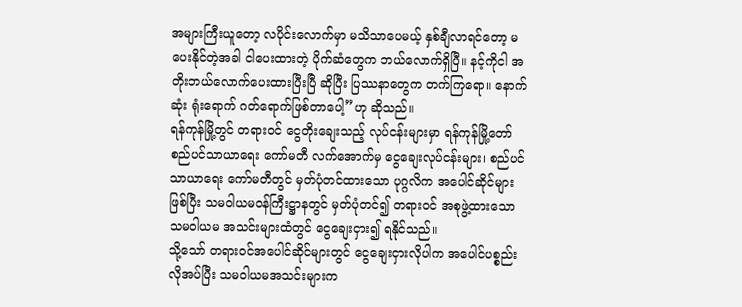အများကြီးယူတော့ လပိုင်းလောက်မှာ မသိသာပေမယ့် နှစ်ချီလာရင်တော့ မပေးနိုင်တဲ့အခါ ငါပေးထားတဲ့ ပိုက်ဆံတွေက ဘယ်လောက်ရှိပြီ။ နင့်ကိုငါ အတိုးဘယ်လောက်ပေးထားပြီးပြီ ဆိုပြီး ပြဿနာတွေက တက်ကြရော။ နောက်ဆုံး ရုံးရောက် ဂတ်ရောက်ဖြစ်တာပေါ့”ဟု ဆိုသည်။
ရန်ကုန်မြို့တွင် တရားဝင် ငွေတိုးချေးသည့် လုပ်ငန်းများမှာ ရန်ကုန်မြို့တော်စည်ပင်သာယာရေး ကော်မတီ လက်အောက်မှ ငွေချေးလုပ်ငန်းများ၊ စည်ပင်သာယာရေး ကော်မတီတွင် မှတ်ပုံတင်ထားသော ပုဂ္ဂလိက အပေါင်ဆိုင်များ ဖြစ်ပြီး သမဝါယမဝန်ကြီးဋ္ဌာနတွင် မှတ်ပုံတင်၍ တရားဝင် အစုဖွဲ့ထားသော သမဝါယမ အသင်းများထံတွင် ငွေချေးငှား၍ ရနိုင်သည်။
သို့သော် တရားဝင်အပေါင်ဆိုင်များတွင် ငွေချေးငှားလိုပါက အပေါင်ပစ္စည်းလိုအပ်ပြီး သမဝါယမအသင်းများက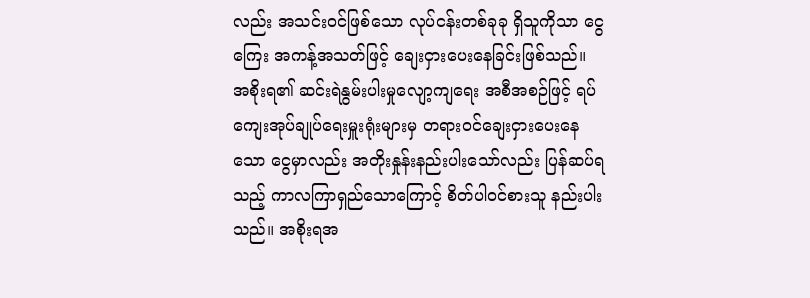လည်း အသင်းဝင်ဖြစ်သော လုပ်ငန်းတစ်ခုခု ရှိသူကိုသာ ငွေကြေး အကန့်အသတ်ဖြင့် ချေးငှားပေးနေခြင်းဖြစ်သည်။
အစိုးရ၏ ဆင်းရဲနွမ်းပါးမှုလျော့ကျရေး အစီအစဉ်ဖြင့် ရပ်ကျေးအုပ်ချုပ်ရေးမှူးရုံးများမှ တရားဝင်ချေးငှားပေးနေသော ငွေမှာလည်း အတိုးနှုန်းနည်းပါးသော်လည်း ပြန်ဆပ်ရသည့် ကာလကြာရှည်သောကြောင့် စိတ်ပါဝင်စားသူ နည်းပါးသည်။ အစိုးရအ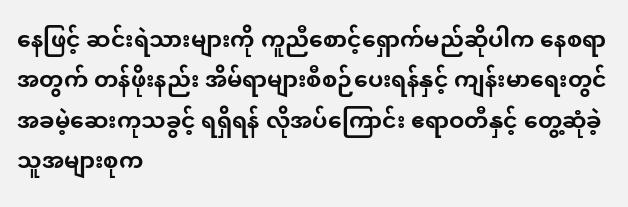နေဖြင့် ဆင်းရဲသားများကို ကူညီစောင့်ရှောက်မည်ဆိုပါက နေစရာအတွက် တန်ဖိုးနည်း အိမ်ရာများစီစဉ်ပေးရန်နှင့် ကျန်းမာရေးတွင် အခမဲ့ဆေးကုသခွင့် ရရှိရန် လိုအပ်ကြောင်း ဧရာဝတီနှင့် တွေ့ဆုံခဲ့သူအများစုက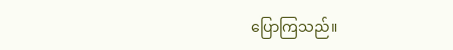ပြောကြသည်။